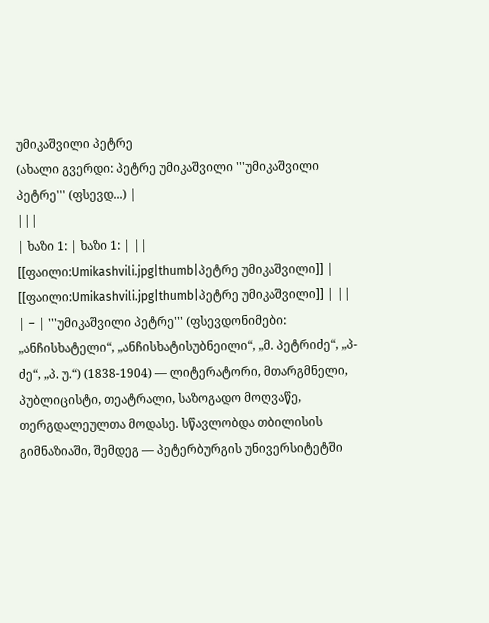უმიკაშვილი პეტრე
(ახალი გვერდი: პეტრე უმიკაშვილი '''უმიკაშვილი პეტრე''' (ფსევდ...) |
|||
| ხაზი 1: | ხაზი 1: | ||
[[ფაილი:Umikashvili.jpg|thumb|პეტრე უმიკაშვილი]] | [[ფაილი:Umikashvili.jpg|thumb|პეტრე უმიკაშვილი]] | ||
| − | '''უმიკაშვილი პეტრე''' (ფსევდონიმები: „ანჩისხატელი“, „ანჩისხატისუბნეილი“, „მ. პეტრიძე“, „პ-ძე“, „პ. უ.“) (1838-1904) — ლიტერატორი, მთარგმნელი, პუბლიცისტი, თეატრალი, საზოგადო მოღვაწე, თერგდალეულთა მოდასე. სწავლობდა თბილისის გიმნაზიაში, შემდეგ — პეტერბურგის უნივერსიტეტში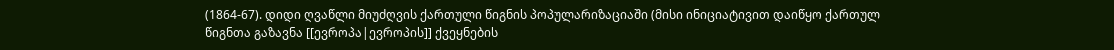(1864-67). დიდი ღვაწლი მიუძღვის ქართული წიგნის პოპულარიზაციაში (მისი ინიციატივით დაიწყო ქართულ წიგნთა გაზავნა [[ევროპა|ევროპის]] ქვეყნების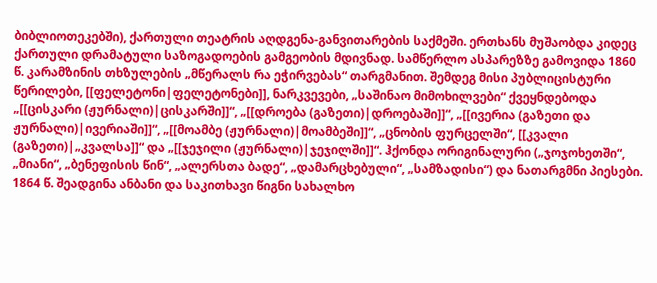ბიბლიოთეკებში), ქართული თეატრის აღდგენა-განვითარების საქმეში. ერთხანს მუშაობდა კიდეც ქართული დრამატული საზოგადოების გამგეობის მდივნად. სამწერლო ასპარეზზე გამოვიდა 1860 წ. კარამზინის თხზულების „მწერალს რა ეჭირვებას“ თარგმანით. შემდეგ მისი პუბლიცისტური წერილები, [[ფელეტონი|ფელეტონები]], ნარკვევები, „საშინაო მიმოხილვები“ ქვეყნდებოდა „[[ცისკარი (ჟურნალი)|ცისკარში]]“, „[[დროება (გაზეთი)|დროებაში]]“, „[[ივერია (გაზეთი და ჟურნალი)|ივერიაში]]“, „[[მოამბე (ჟურნალი)|მოამბეში]]“, „ცნობის ფურცელში“, [[კვალი (გაზეთი)|„კვალსა]]“ და „[[ჯეჯილი (ჟურნალი)|ჯეჯილში]]“. ჰქონდა ორიგინალური („ჯოჯოხეთში“, „მიანი“, „ბენეფისის წინ“, „ალერსთა ბადე“, „დამარცხებული“, „სამზადისი“) და ნათარგმნი პიესები. 1864 წ. შეადგინა ანბანი და საკითხავი წიგნი სახალხო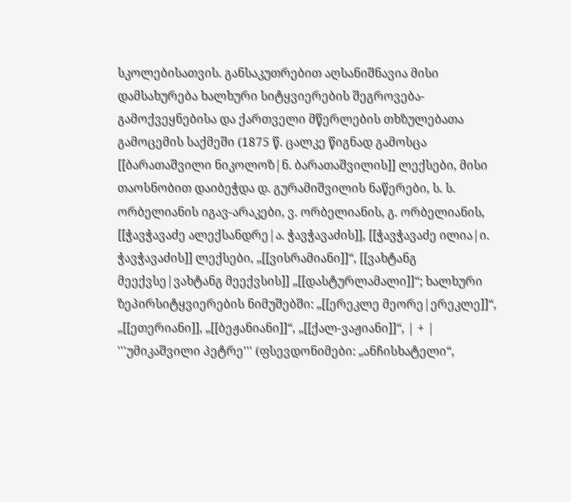სკოლებისათვის. განსაკუთრებით აღსანიშნავია მისი დამსახურება ხალხური სიტყვიერების შეგროვება-გამოქვეყნებისა და ქართველი მწერლების თხზულებათა გამოცემის საქმეში (1875 წ. ცალკე წიგნად გამოსცა [[ბარათაშვილი ნიკოლოზ|ნ. ბარათაშვილის]] ლექსები, მისი თაოსნობით დაიბეჭდა დ. გურამიშვილის ნაწერები, ს. ს. ორბელიანის იგავ-არაკები, ვ. ორბელიანის, გ. ორბელიანის, [[ჭავჭავაძე ალექსანდრე|ა. ჭავჭავაძის]], [[ჭავჭავაძე ილია|ი. ჭავჭავაძის]] ლექსები, „[[ვისრამიანი]]“, [[ვახტანგ მეექვსე|ვახტანგ მეექვსის]] „[[დასტურლამალი]]“; ხალხური ზეპირსიტყვიერების ნიმუშებში: „[[ერეკლე მეორე|ერეკლე]]“, „[[ეთერიანი]], „[[ბეჟანიანი]]“, „[[ქალ-ვაჟიანი]]“, | + | '''უმიკაშვილი პეტრე''' (ფსევდონიმები: „ანჩისხატელი“,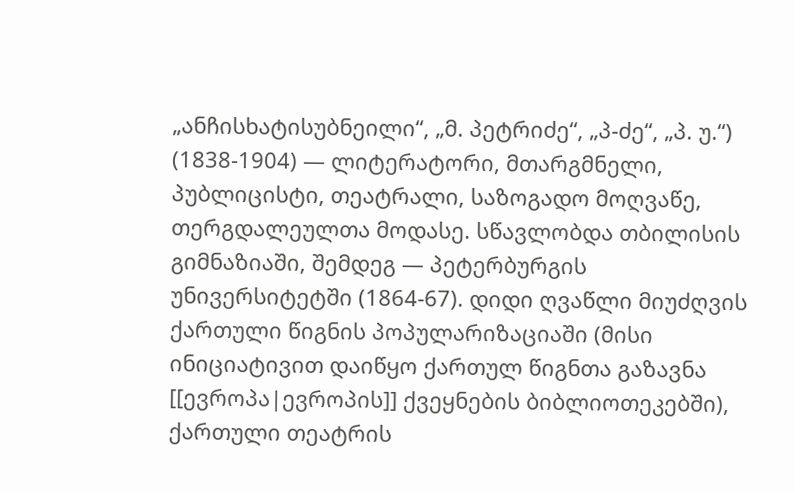„ანჩისხატისუბნეილი“, „მ. პეტრიძე“, „პ-ძე“, „პ. უ.“) (1838-1904) — ლიტერატორი, მთარგმნელი, პუბლიცისტი, თეატრალი, საზოგადო მოღვაწე, თერგდალეულთა მოდასე. სწავლობდა თბილისის გიმნაზიაში, შემდეგ — პეტერბურგის უნივერსიტეტში (1864-67). დიდი ღვაწლი მიუძღვის ქართული წიგნის პოპულარიზაციაში (მისი ინიციატივით დაიწყო ქართულ წიგნთა გაზავნა [[ევროპა|ევროპის]] ქვეყნების ბიბლიოთეკებში), ქართული თეატრის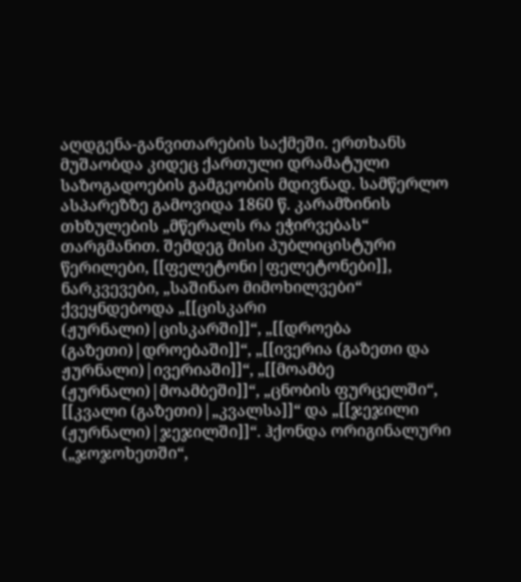აღდგენა-განვითარების საქმეში. ერთხანს მუშაობდა კიდეც ქართული დრამატული საზოგადოების გამგეობის მდივნად. სამწერლო ასპარეზზე გამოვიდა 1860 წ. კარამზინის თხზულების „მწერალს რა ეჭირვებას“ თარგმანით. შემდეგ მისი პუბლიცისტური წერილები, [[ფელეტონი|ფელეტონები]], ნარკვევები, „საშინაო მიმოხილვები“ ქვეყნდებოდა „[[ცისკარი (ჟურნალი)|ცისკარში]]“, „[[დროება (გაზეთი)|დროებაში]]“, „[[ივერია (გაზეთი და ჟურნალი)|ივერიაში]]“, „[[მოამბე (ჟურნალი)|მოამბეში]]“, „ცნობის ფურცელში“, [[კვალი (გაზეთი)|„კვალსა]]“ და „[[ჯეჯილი (ჟურნალი)|ჯეჯილში]]“. ჰქონდა ორიგინალური („ჯოჯოხეთში“,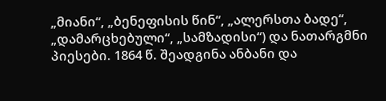„მიანი“, „ბენეფისის წინ“, „ალერსთა ბადე“, „დამარცხებული“, „სამზადისი“) და ნათარგმნი პიესები. 1864 წ. შეადგინა ანბანი და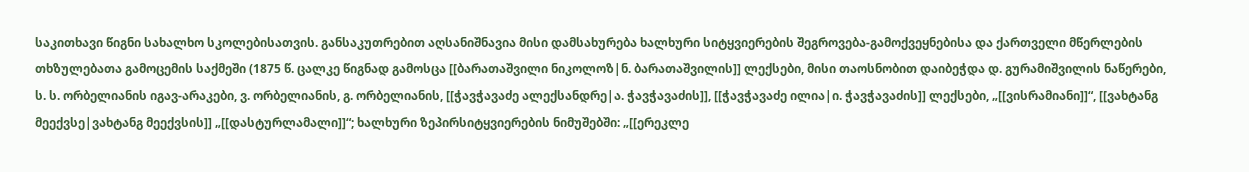საკითხავი წიგნი სახალხო სკოლებისათვის. განსაკუთრებით აღსანიშნავია მისი დამსახურება ხალხური სიტყვიერების შეგროვება-გამოქვეყნებისა და ქართველი მწერლების თხზულებათა გამოცემის საქმეში (1875 წ. ცალკე წიგნად გამოსცა [[ბარათაშვილი ნიკოლოზ|ნ. ბარათაშვილის]] ლექსები, მისი თაოსნობით დაიბეჭდა დ. გურამიშვილის ნაწერები, ს. ს. ორბელიანის იგავ-არაკები, ვ. ორბელიანის, გ. ორბელიანის, [[ჭავჭავაძე ალექსანდრე|ა. ჭავჭავაძის]], [[ჭავჭავაძე ილია|ი. ჭავჭავაძის]] ლექსები, „[[ვისრამიანი]]“, [[ვახტანგ მეექვსე|ვახტანგ მეექვსის]] „[[დასტურლამალი]]“; ხალხური ზეპირსიტყვიერების ნიმუშებში: „[[ერეკლე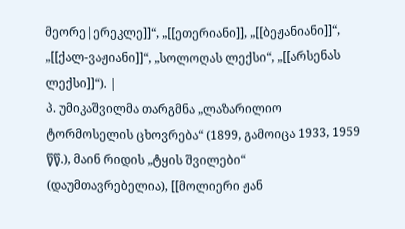მეორე|ერეკლე]]“, „[[ეთერიანი]], „[[ბეჟანიანი]]“, „[[ქალ-ვაჟიანი]]“, „სოლოღას ლექსი“, „[[არსენას ლექსი]]“). |
პ. უმიკაშვილმა თარგმნა „ლაზარილიო ტორმოსელის ცხოვრება“ (1899, გამოიცა 1933, 1959 წწ.), მაინ რიდის „ტყის შვილები“ (დაუმთავრებელია), [[მოლიერი ჟან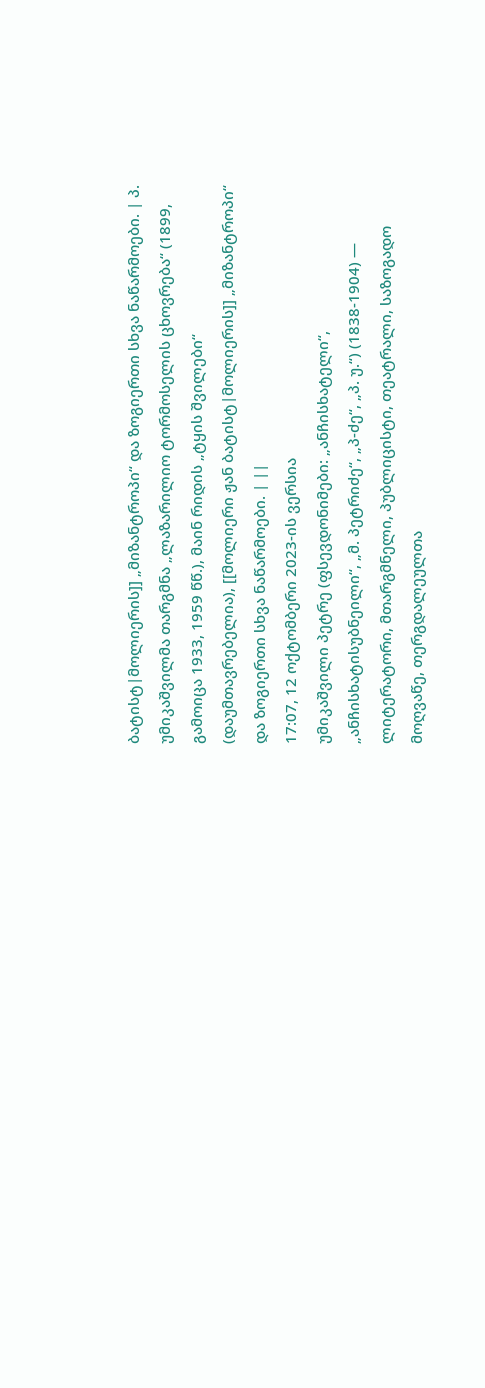ბატისტ|მოლიერის]] „მიზანტროპი“ და ზოგიერთი სხვა ნაწარმოები. | პ. უმიკაშვილმა თარგმნა „ლაზარილიო ტორმოსელის ცხოვრება“ (1899, გამოიცა 1933, 1959 წწ.), მაინ რიდის „ტყის შვილები“ (დაუმთავრებელია), [[მოლიერი ჟან ბატისტ|მოლიერის]] „მიზანტროპი“ და ზოგიერთი სხვა ნაწარმოები. | ||
17:07, 12 ოქტომბერი 2023-ის ვერსია
უმიკაშვილი პეტრე (ფსევდონიმები: „ანჩისხატელი“, „ანჩისხატისუბნეილი“, „მ. პეტრიძე“, „პ-ძე“, „პ. უ.“) (1838-1904) — ლიტერატორი, მთარგმნელი, პუბლიცისტი, თეატრალი, საზოგადო მოღვაწე, თერგდალეულთა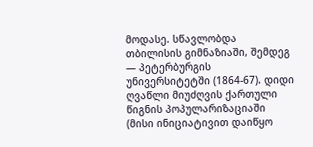მოდასე. სწავლობდა თბილისის გიმნაზიაში, შემდეგ — პეტერბურგის უნივერსიტეტში (1864-67). დიდი ღვაწლი მიუძღვის ქართული წიგნის პოპულარიზაციაში (მისი ინიციატივით დაიწყო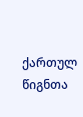ქართულ წიგნთა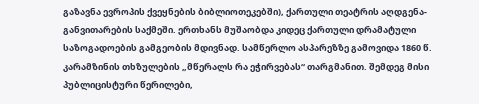გაზავნა ევროპის ქვეყნების ბიბლიოთეკებში), ქართული თეატრის აღდგენა-განვითარების საქმეში. ერთხანს მუშაობდა კიდეც ქართული დრამატული საზოგადოების გამგეობის მდივნად. სამწერლო ასპარეზზე გამოვიდა 1860 წ. კარამზინის თხზულების „მწერალს რა ეჭირვებას“ თარგმანით. შემდეგ მისი პუბლიცისტური წერილები,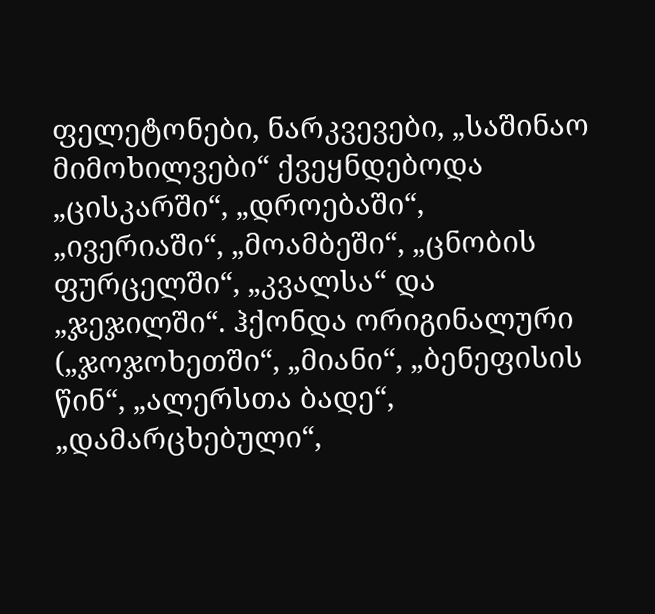ფელეტონები, ნარკვევები, „საშინაო მიმოხილვები“ ქვეყნდებოდა „ცისკარში“, „დროებაში“, „ივერიაში“, „მოამბეში“, „ცნობის ფურცელში“, „კვალსა“ და „ჯეჯილში“. ჰქონდა ორიგინალური („ჯოჯოხეთში“, „მიანი“, „ბენეფისის წინ“, „ალერსთა ბადე“, „დამარცხებული“,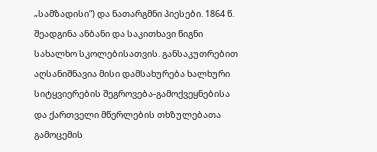„სამზადისი“) და ნათარგმნი პიესები. 1864 წ. შეადგინა ანბანი და საკითხავი წიგნი სახალხო სკოლებისათვის. განსაკუთრებით აღსანიშნავია მისი დამსახურება ხალხური სიტყვიერების შეგროვება-გამოქვეყნებისა და ქართველი მწერლების თხზულებათა გამოცემის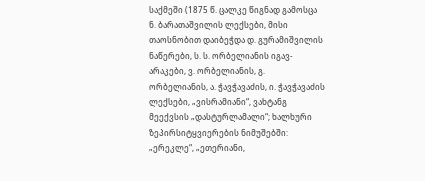საქმეში (1875 წ. ცალკე წიგნად გამოსცა ნ. ბარათაშვილის ლექსები, მისი თაოსნობით დაიბეჭდა დ. გურამიშვილის ნაწერები, ს. ს. ორბელიანის იგავ-არაკები, ვ. ორბელიანის, გ. ორბელიანის, ა. ჭავჭავაძის, ი. ჭავჭავაძის ლექსები, „ვისრამიანი“, ვახტანგ მეექვსის „დასტურლამალი“; ხალხური ზეპირსიტყვიერების ნიმუშებში: „ერეკლე“, „ეთერიანი,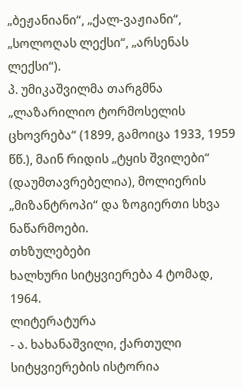„ბეჟანიანი“, „ქალ-ვაჟიანი“, „სოლოღას ლექსი“, „არსენას ლექსი“).
პ. უმიკაშვილმა თარგმნა „ლაზარილიო ტორმოსელის ცხოვრება“ (1899, გამოიცა 1933, 1959 წწ.), მაინ რიდის „ტყის შვილები“ (დაუმთავრებელია), მოლიერის „მიზანტროპი“ და ზოგიერთი სხვა ნაწარმოები.
თხზულებები
ხალხური სიტყვიერება 4 ტომად, 1964.
ლიტერატურა
- ა. ხახანაშვილი, ქართული სიტყვიერების ისტორია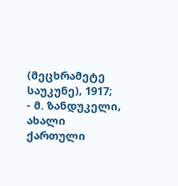(მეცხრამეტე საუკუნე), 1917;
- მ. ზანდუკელი, ახალი ქართული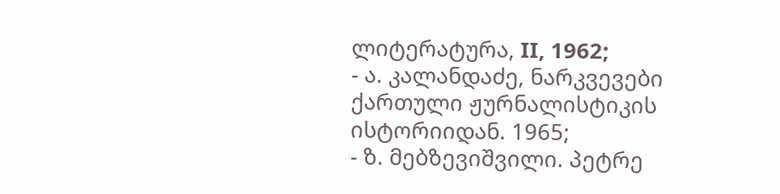ლიტერატურა, II, 1962;
- ა. კალანდაძე, ნარკვევები ქართული ჟურნალისტიკის ისტორიიდან. 1965;
- ზ. მებზევიშვილი. პეტრე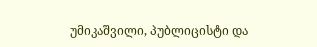უმიკაშვილი, პუბლიცისტი და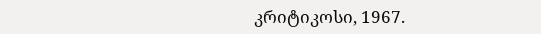კრიტიკოსი, 1967.